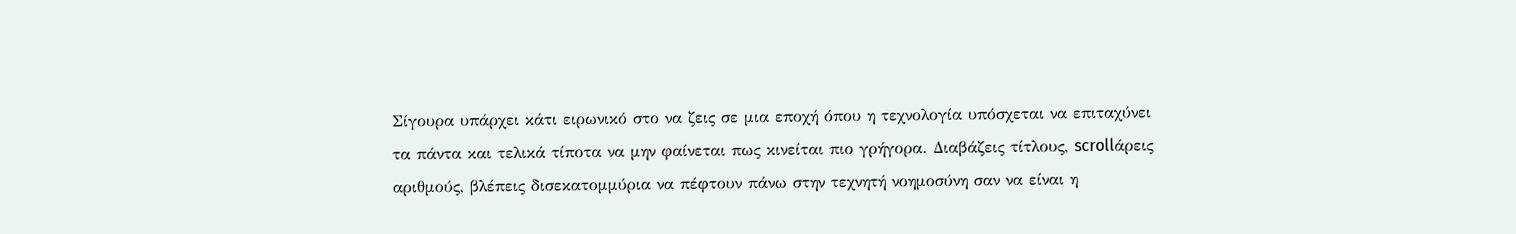Σίγουρα υπάρχει κάτι ειρωνικό στο να ζεις σε μια εποχή όπου η τεχνολογία υπόσχεται να επιταχύνει τα πάντα και τελικά τίποτα να μην φαίνεται πως κινείται πιο γρήγορα. Διαβάζεις τίτλους, scrollάρεις αριθμούς, βλέπεις δισεκατομμύρια να πέφτουν πάνω στην τεχνητή νοημοσύνη σαν να είναι η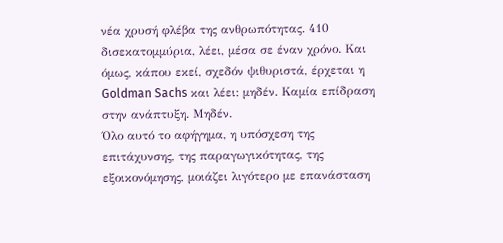νέα χρυσή φλέβα της ανθρωπότητας. 410 δισεκατομμύρια, λέει, μέσα σε έναν χρόνο. Και όμως, κάπου εκεί, σχεδόν ψιθυριστά, έρχεται η Goldman Sachs και λέει: μηδέν. Καμία επίδραση στην ανάπτυξη. Μηδέν.
Όλο αυτό το αφήγημα, η υπόσχεση της επιτάχυνσης, της παραγωγικότητας, της εξοικονόμησης, μοιάζει λιγότερο με επανάσταση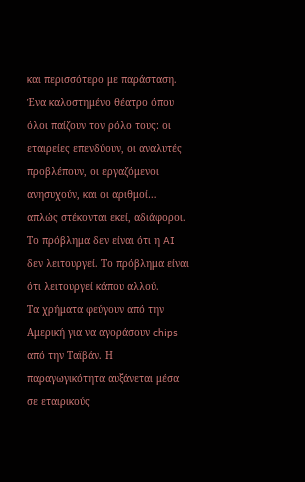και περισσότερο με παράσταση. Ένα καλοστημένο θέατρο όπου όλοι παίζουν τον ρόλο τους: οι εταιρείες επενδύουν, οι αναλυτές προβλέπουν, οι εργαζόμενοι ανησυχούν, και οι αριθμοί… απλώς στέκονται εκεί, αδιάφοροι. Το πρόβλημα δεν είναι ότι η AI δεν λειτουργεί. Το πρόβλημα είναι ότι λειτουργεί κάπου αλλού.
Τα χρήματα φεύγουν από την Αμερική για να αγοράσουν chips από την Ταϊβάν. Η παραγωγικότητα αυξάνεται μέσα σε εταιρικούς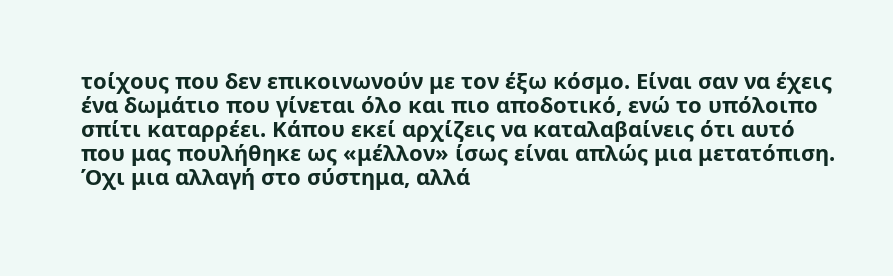τοίχους που δεν επικοινωνούν με τον έξω κόσμο. Είναι σαν να έχεις ένα δωμάτιο που γίνεται όλο και πιο αποδοτικό, ενώ το υπόλοιπο σπίτι καταρρέει. Κάπου εκεί αρχίζεις να καταλαβαίνεις ότι αυτό που μας πουλήθηκε ως «μέλλον» ίσως είναι απλώς μια μετατόπιση. Όχι μια αλλαγή στο σύστημα, αλλά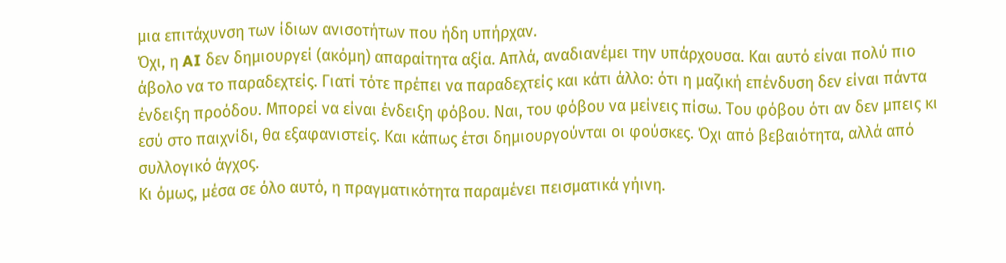μια επιτάχυνση των ίδιων ανισοτήτων που ήδη υπήρχαν.
Όχι, η AI δεν δημιουργεί (ακόμη) απαραίτητα αξία. Απλά, αναδιανέμει την υπάρχουσα. Και αυτό είναι πολύ πιο άβολο να το παραδεχτείς. Γιατί τότε πρέπει να παραδεχτείς και κάτι άλλο: ότι η μαζική επένδυση δεν είναι πάντα ένδειξη προόδου. Μπορεί να είναι ένδειξη φόβου. Ναι, του φόβου να μείνεις πίσω. Του φόβου ότι αν δεν μπεις κι εσύ στο παιχνίδι, θα εξαφανιστείς. Και κάπως έτσι δημιουργούνται οι φούσκες. Όχι από βεβαιότητα, αλλά από συλλογικό άγχος.
Κι όμως, μέσα σε όλο αυτό, η πραγματικότητα παραμένει πεισματικά γήινη.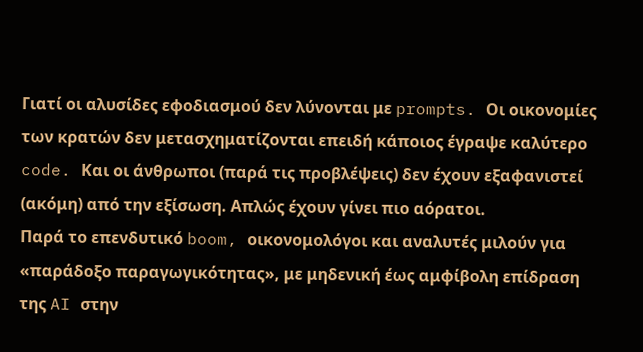Γιατί οι αλυσίδες εφοδιασμού δεν λύνονται με prompts. Οι οικονομίες των κρατών δεν μετασχηματίζονται επειδή κάποιος έγραψε καλύτερο code. Και οι άνθρωποι (παρά τις προβλέψεις) δεν έχουν εξαφανιστεί (ακόμη) από την εξίσωση. Απλώς έχουν γίνει πιο αόρατοι.
Παρά το επενδυτικό boom, οικονομολόγοι και αναλυτές μιλούν για «παράδοξο παραγωγικότητας», με μηδενική έως αμφίβολη επίδραση της AI στην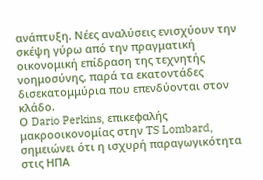ανάπτυξη. Νέες αναλύσεις ενισχύουν την σκέψη γύρω από την πραγματική οικονομική επίδραση της τεχνητής νοημοσύνης, παρά τα εκατοντάδες δισεκατομμύρια που επενδύονται στον κλάδο.
Ο Dario Perkins, επικεφαλής μακροοικονομίας στην TS Lombard, σημειώνει ότι η ισχυρή παραγωγικότητα στις ΗΠΑ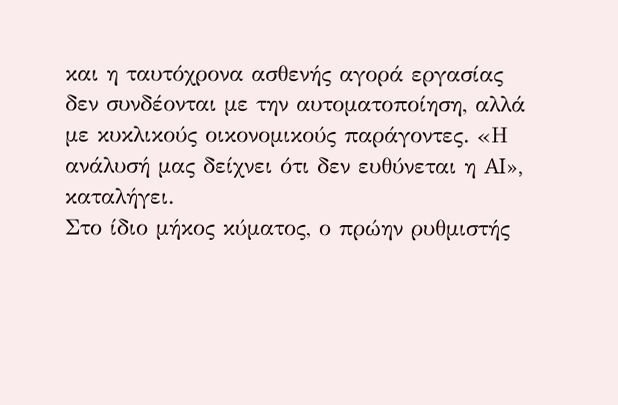και η ταυτόχρονα ασθενής αγορά εργασίας δεν συνδέονται με την αυτοματοποίηση, αλλά με κυκλικούς οικονομικούς παράγοντες. «Η ανάλυσή μας δείχνει ότι δεν ευθύνεται η AI», καταλήγει.
Στο ίδιο μήκος κύματος, ο πρώην ρυθμιστής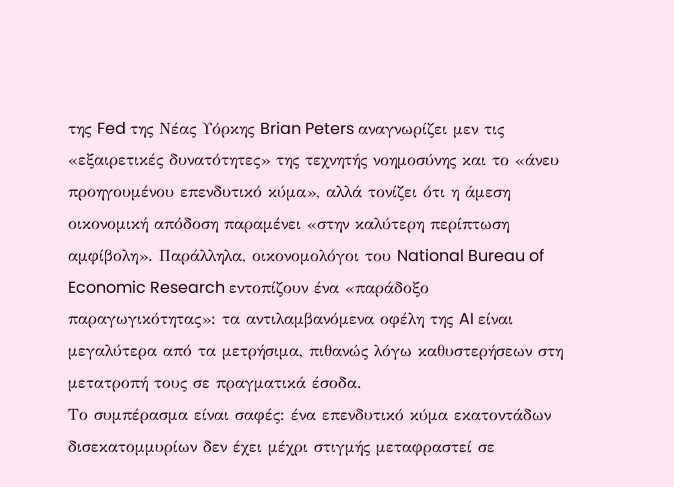της Fed της Νέας Υόρκης Brian Peters αναγνωρίζει μεν τις «εξαιρετικές δυνατότητες» της τεχνητής νοημοσύνης και το «άνευ προηγουμένου επενδυτικό κύμα», αλλά τονίζει ότι η άμεση οικονομική απόδοση παραμένει «στην καλύτερη περίπτωση αμφίβολη». Παράλληλα, οικονομολόγοι του National Bureau of Economic Research εντοπίζουν ένα «παράδοξο παραγωγικότητας»: τα αντιλαμβανόμενα οφέλη της AI είναι μεγαλύτερα από τα μετρήσιμα, πιθανώς λόγω καθυστερήσεων στη μετατροπή τους σε πραγματικά έσοδα.
Το συμπέρασμα είναι σαφές: ένα επενδυτικό κύμα εκατοντάδων δισεκατομμυρίων δεν έχει μέχρι στιγμής μεταφραστεί σε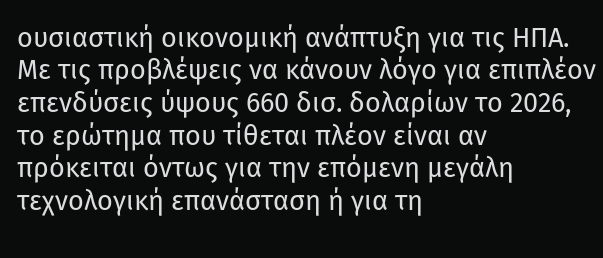ουσιαστική οικονομική ανάπτυξη για τις ΗΠΑ.
Με τις προβλέψεις να κάνουν λόγο για επιπλέον επενδύσεις ύψους 660 δισ. δολαρίων το 2026, το ερώτημα που τίθεται πλέον είναι αν πρόκειται όντως για την επόμενη μεγάλη τεχνολογική επανάσταση ή για τη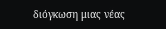διόγκωση μιας νέας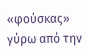«φούσκας» γύρω από την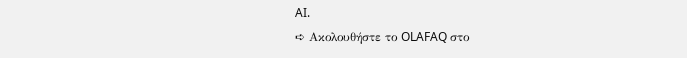AI.
➪ Ακολουθήστε το OLAFAQ στο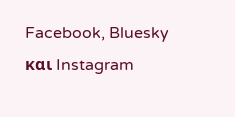Facebook, Bluesky και Instagram